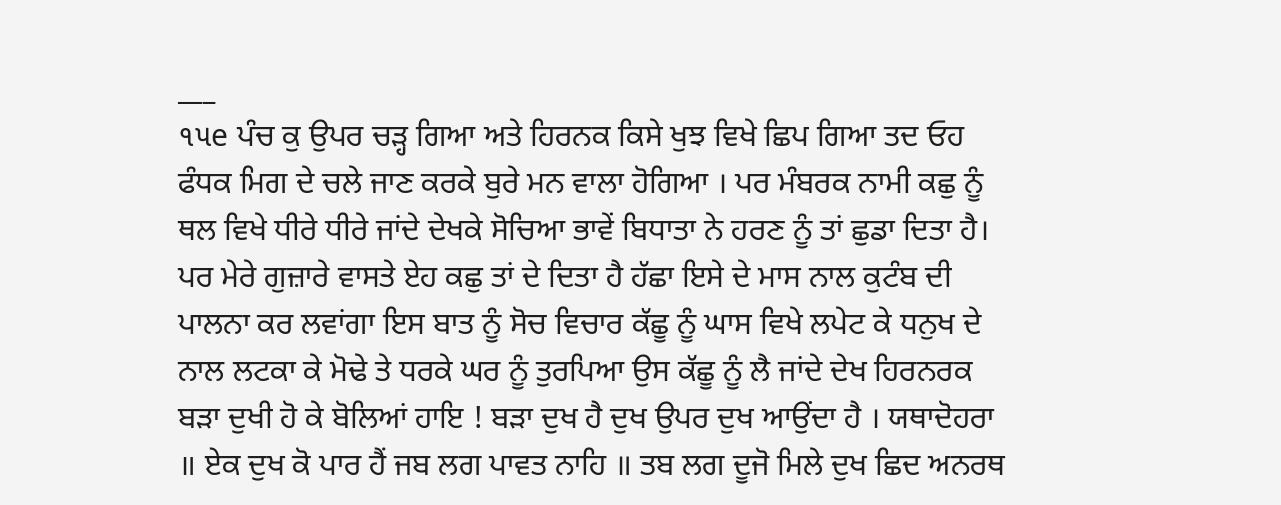___
૧૫e ਪੰਚ ਕੁ ਉਪਰ ਚੜ੍ਹ ਗਿਆ ਅਤੇ ਹਿਰਨਕ ਕਿਸੇ ਖੁਝ ਵਿਖੇ ਛਿਪ ਗਿਆ ਤਦ ਓਹ ਫੰਧਕ ਮਿਗ ਦੇ ਚਲੇ ਜਾਣ ਕਰਕੇ ਬੁਰੇ ਮਨ ਵਾਲਾ ਹੋਗਿਆ । ਪਰ ਮੰਬਰਕ ਨਾਮੀ ਕਛੁ ਨੂੰ ਥਲ ਵਿਖੇ ਧੀਰੇ ਧੀਰੇ ਜਾਂਦੇ ਦੇਖਕੇ ਸੋਚਿਆ ਭਾਵੇਂ ਬਿਧਾਤਾ ਨੇ ਹਰਣ ਨੂੰ ਤਾਂ ਛੁਡਾ ਦਿਤਾ ਹੈ। ਪਰ ਮੇਰੇ ਗੁਜ਼ਾਰੇ ਵਾਸਤੇ ਏਹ ਕਛੁ ਤਾਂ ਦੇ ਦਿਤਾ ਹੈ ਹੱਛਾ ਇਸੇ ਦੇ ਮਾਸ ਨਾਲ ਕੁਟੰਬ ਦੀ ਪਾਲਨਾ ਕਰ ਲਵਾਂਗਾ ਇਸ ਬਾਤ ਨੂੰ ਸੋਚ ਵਿਚਾਰ ਕੱਛੂ ਨੂੰ ਘਾਸ ਵਿਖੇ ਲਪੇਟ ਕੇ ਧਨੁਖ ਦੇ ਨਾਲ ਲਟਕਾ ਕੇ ਮੋਢੇ ਤੇ ਧਰਕੇ ਘਰ ਨੂੰ ਤੁਰਪਿਆ ਉਸ ਕੱਛੂ ਨੂੰ ਲੈ ਜਾਂਦੇ ਦੇਖ ਹਿਰਨਰਕ ਬੜਾ ਦੁਖੀ ਹੋ ਕੇ ਬੋਲਿਆਂ ਹਾਇ ! ਬੜਾ ਦੁਖ ਹੈ ਦੁਖ ਉਪਰ ਦੁਖ ਆਉਂਦਾ ਹੈ । ਯਥਾਦੋਹਰਾ ॥ ਏਕ ਦੁਖ ਕੋ ਪਾਰ ਹੈਂ ਜਬ ਲਗ ਪਾਵਤ ਨਾਹਿ ॥ ਤਬ ਲਗ ਦੂਜੋ ਮਿਲੇ ਦੁਖ ਛਿਦ ਅਨਰਥ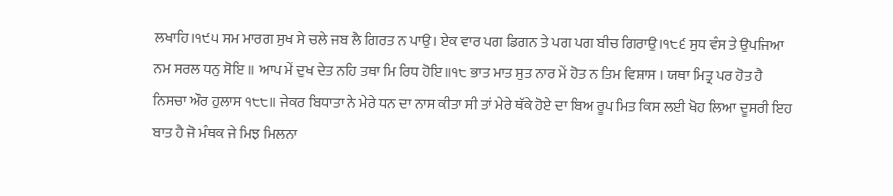ਲਖਾਹਿ।੧੯੫ ਸਮ ਮਾਰਗ ਸੁਖ ਸੇ ਚਲੇ ਜਬ ਲੈ ਗਿਰਤ ਨ ਪਾਉ। ਏਕ ਵਾਰ ਪਗ ਡਿਗਨ ਤੇ ਪਗ ਪਗ ਬੀਚ ਗਿਰਾਉ।੧੮੬ ਸੁਧ ਵੰਸ ਤੇ ਉਪਜਿਆ ਨਮ ਸਰਲ ਧਨੁ ਸੋਇ ॥ ਆਪ ਮੇਂ ਦੁਖ ਦੇਤ ਨਹਿ ਤਥਾ ਮਿ ਰਿਧ ਹੋਇ॥੧੮ ਭਾਤ ਮਾਤ ਸੁਤ ਨਾਰ ਮੇਂ ਹੋਤ ਨ ਤਿਮ ਵਿਸ਼ਾਸ । ਯਥਾ ਮਿਤ੍ਰ ਪਰ ਹੋਤ ਹੈ ਨਿਸਚਾ ਔਰ ਹੁਲਾਸ ੧੮੮॥ ਜੇਕਰ ਬਿਧਾਤਾ ਨੇ ਮੇਰੇ ਧਨ ਦਾ ਨਾਸ ਕੀਤਾ ਸੀ ਤਾਂ ਮੇਰੇ ਥੱਕੇ ਹੋਏ ਦਾ ਬਿਅ ਰੂਪ ਮਿਤ ਕਿਸ ਲਈ ਖੋਹ ਲਿਆ ਦੂਸਰੀ ਇਹ ਬਾਤ ਹੈ ਜੋ ਮੰਥਕ ਜੇ ਮਿਝ ਮਿਲਨਾ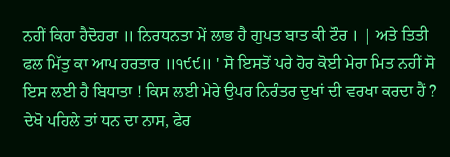ਨਹੀਂ ਕਿਹਾ ਹੈਦੋਹਰਾ ॥ ਨਿਰਧਨਤਾ ਮੇਂ ਲਾਭ ਹੈ ਗੁਪਤ ਬਾਤ ਕੀ ਟੌਰ । | ਅਤੇ ਤਿਤੀ ਫਲ ਮਿੱਤੁ ਕਾ ਆਪ ਹਰਤਾਰ ॥੧੯੯॥ ' ਸੋ ਇਸਤੋਂ ਪਰੇ ਹੋਰ ਕੋਈ ਮੇਰਾ ਮਿਤ ਨਹੀਂ ਸੋ ਇਸ ਲਈ ਹੈ ਬਿਧਾਤਾ ! ਕਿਸ ਲਈ ਮੇਰੇ ਉਪਰ ਨਿਰੰਤਰ ਦੁਖਾਂ ਦੀ ਵਰਖਾ ਕਰਦਾ ਹੈਂ ? ਦੇਖੋ ਪਹਿਲੇ ਤਾਂ ਧਨ ਦਾ ਨਾਸ, ਫੇਰ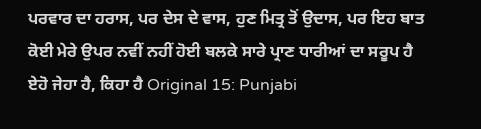ਪਰਵਾਰ ਦਾ ਹਰਾਸ, ਪਰ ਦੇਸ ਦੇ ਵਾਸ, ਹੁਣ ਮਿਤ੍ਰ ਤੋਂ ਉਦਾਸ, ਪਰ ਇਹ ਬਾਤ ਕੋਈ ਮੇਰੇ ਉਪਰ ਨਵੀਂ ਨਹੀਂ ਹੋਈ ਬਲਕੇ ਸਾਰੇ ਪ੍ਰਾਣ ਧਾਰੀਆਂ ਦਾ ਸਰੂਪ ਹੈ ਏਹੋ ਜੇਹਾ ਹੈ, ਕਿਹਾ ਹੈ Original 15: Punjabi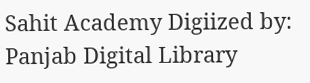Sahit Academy Digiized by: Panjab Digital Library